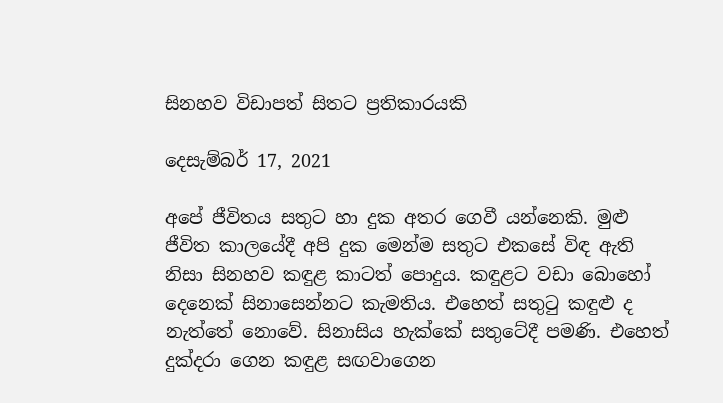සිනහව විඩාපත් සිතට ප්‍රතිකාරයකි

දෙසැම්බර් 17, 2021

අපේ ජීවිතය සතුට හා දුක අතර ගෙවී යන්නෙකි. මුළු ජීවිත කාලයේදී අපි දුක මෙන්ම සතුට එකසේ විඳ ඇති නිසා සිනහව කඳුළ කාටත් පොදුය. කඳුළට වඩා බොහෝ දෙනෙක් සිනාසෙන්නට කැමතිය. එහෙත් සතුටු කඳුළු ද නැත්තේ නොවේ. සිනාසිය හැක්කේ සතුටේදී පමණි. එහෙත් දුක්දරා ගෙන කඳුළ සඟවාගෙන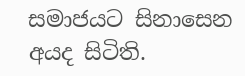සමාජයට සිනාසෙන අයද සිටිති.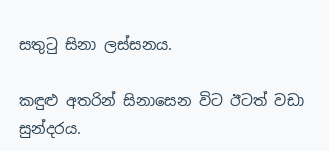සතුටු සිනා ලස්සනය.

කඳුළු අතරින් සිනාසෙන විට ඊටත් වඩා සුන්දරය.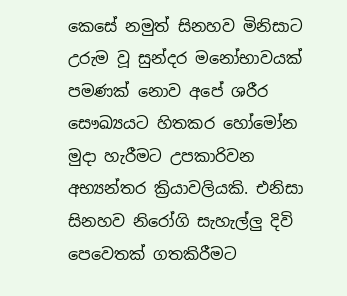කෙසේ නමුත් සිනහව මිනිසාට උරුම වූ සුන්දර මනෝභාවයක් පමණක් නොව අපේ ශරීර සෞඛ්‍යයට හිතකර හෝමෝන මුදා හැරීමට උපකාරිවන අභ්‍යන්තර ක්‍රියාවලියකි. එනිසා සිනහව නිරෝගි සැහැල්ලු දිවි පෙවෙතක් ගතකිරීමට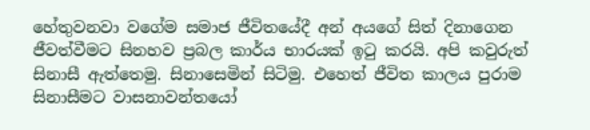හේතුවනවා වගේම සමාජ ජීවිතයේදී අන් අයගේ සිත් දිනාගෙන ජීවත්වීමට සිනහව ප්‍රබල කාර්ය භාරයක් ඉටු කරයි. අපි කවුරුත් සිනාසී ඇත්තෙමු. සිනාසෙමින් සිටිමු. එහෙත් ජීවිත කාලය පුරාම සිනාසීමට වාසනාවන්තයෝ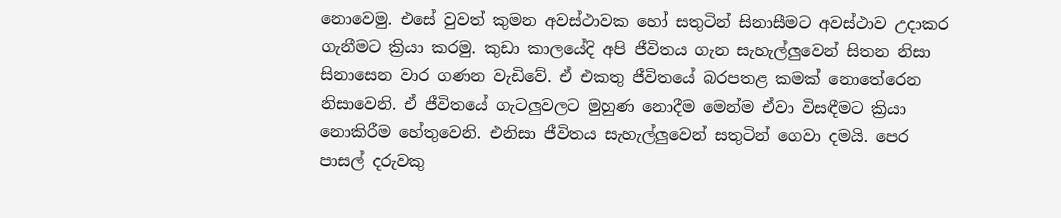නොවෙමු. එසේ වුවත් කුමන අවස්ථාවක හෝ සතුටින් සිනාසීමට අවස්ථාව උදාකර ගැනීමට ක්‍රියා කරමු. කුඩා කාලයේදි අපි ජීවිතය ගැන සැහැල්ලුවෙන් සිතන නිසා සිනාසෙන වාර ගණන වැඩිවේ. ඒ එකතු ජීවිතයේ බරපතළ කමක් නොතේරෙන නිසාවෙනි. ඒ ජීවිතයේ ගැටලුවලට මුහුණ නොදීම මෙන්ම ඒවා විසඳීමට ක්‍රියා නොකිරීම හේතුවෙනි. එනිසා ජීවිතය සැහැල්ලුවෙන් සතුටින් ගෙවා දමයි. පෙර පාසල් දරුවකු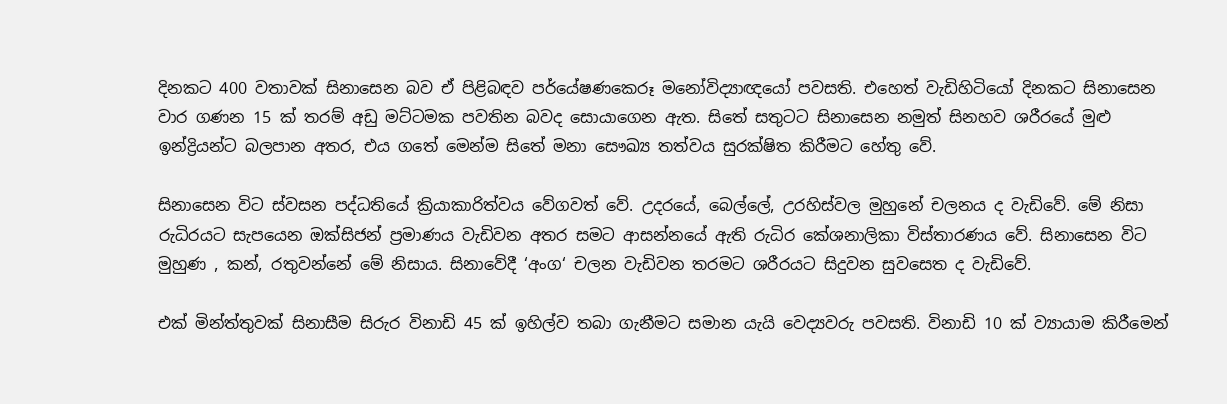දිනකට 400 වතාවක් සිනාසෙන බව ඒ පිළිබඳව පර්යේෂණකෙරූ මනෝවිද්‍යාඥයෝ පවසති. එහෙත් වැඩිහිටියෝ දිනකට සිනාසෙන වාර ගණන 15 ක් තරම් අඩු මට්ටමක පවතින බවද සොයාගෙන ඇත. සිතේ සතුටට සිනාසෙන නමුත් සිනහව ශරීරයේ මුළු ඉන්ද්‍රියන්ට බලපාන අතර, එය ගතේ මෙන්ම සිතේ මනා සෞඛ්‍ය තත්වය සුරක්ෂිත කිරීමට හේතු වේ.

සිනාසෙන විට ස්වසන පද්ධතියේ ක්‍රියාකාරිත්වය වේගවත් වේ. උදරයේ, බෙල්ලේ, උරහිස්වල මුහුනේ චලනය ද වැඩිවේ. මේ නිසා රුධිරයට සැපයෙන ඔක්සිජන් ප්‍රමාණය වැඩිවන අතර සමට ආසන්නයේ ඇති රුධිර කේශනාලිකා විස්තාරණය වේ. සිනාසෙන විට මුහුණ , කන්, රතුවන්නේ මේ නිසාය. සිනාවේදී ‘අංග‘ චලන වැඩිවන තරමට ශරීරයට සිදුවන සුවසෙත ද වැඩිවේ.

එක් මින්ත්තුවක් සිනාසීම සිරුර විනාඩි 45 ක් ඉහිල්ව තබා ගැනීමට සමාන යැයි වෙද්‍යවරු පවසති. විනාඩි 10 ක් ව්‍යායාම කිරීමෙන්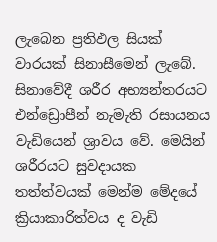ලැබෙන ප්‍රතිඵල සියක් වාරයක් සිනාසීමෙන් ලැබේ. සිනාවේදී ශරීර අභ්‍යන්තරයට එන්ඩ්‍රොපීන් නැමැති රසායනය වැඩියෙන් ශ්‍රාවය වේ. මෙයින් ශරීරයට සුවදායක තත්ත්වයක් මෙන්ම මේදයේ ක්‍රියාකාරිත්වය ද වැඩි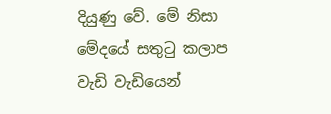දියුණු වේ. මේ නිසා මේදයේ සතුටු කලාප වැඩි වැඩියෙන්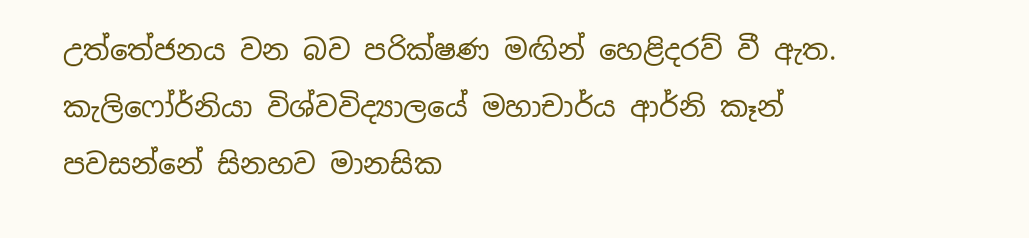උත්තේජනය වන බව පරික්ෂණ මඟින් හෙළිදරව් වී ඇත. කැලිෆෝර්නියා විශ්වවිද්‍යාලයේ මහාචාර්ය ආර්නි කෑන් පවසන්නේ සිනහව මානසික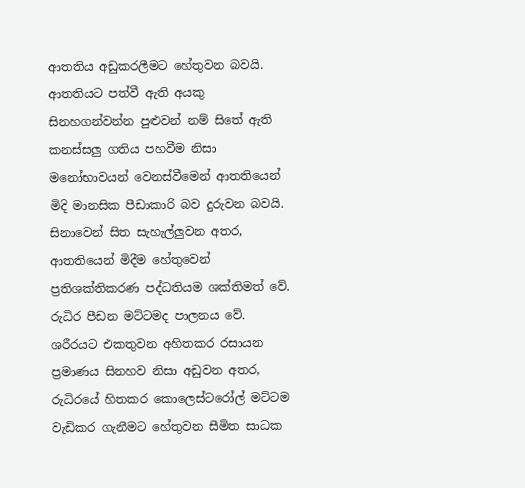ආතතිය අඩුකරලීමට හේතුවන බවයි. ආතතියට පත්වී ඇති අයකු සිනහගන්වන්න පුළුවන් නම් සිතේ ඇති කනස්සලු ගතිය පහවීම නිසා මනෝභාවයන් වෙනස්වීමෙන් ආතතියෙන් මිදි මානසික පීඩාකාරි බව දුරුවන බවයි. සිනාවෙන් සිත සැහැල්ලුවන අතර, ආතතියෙන් මිදීම හේතුවෙන් ප්‍රතිශක්තිකරණ පද්ධතියම ශක්තිමත් වේ. රුධිර පීඩන මට්ටමද පාලනය වේ. ශරීරයට එකතුවන අහිතකර රසායන ප්‍රමාණය සිනහව නිසා අඩුවන අතර, රුධිරයේ හිතකර කොලෙස්ටරෝල් මට්ටම වැඩිකර ගැනීමට හේතුවන සීමිත සාධක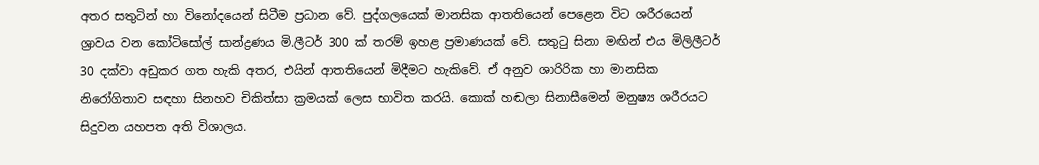අතර සතුටින් හා විනෝදයෙන් සිටීම ප්‍රධාන වේ. පුද්ගලයෙක් මානසික ආතතියෙන් පෙළෙන විට ශරීරයෙන් ශ්‍රාවය වන කෝටිසෝල් සාන්ද්‍රණය මි.ලීටර් 300 ක් තරම් ඉහළ ප්‍රමාණයක් වේ. සතුටු සිනා මඟින් එය මිලිලීටර් 30 දක්වා අඩුකර ගත හැකි අතර, එයින් ආතතියෙන් මිදීමට හැකිවේ. ඒ අනුව ශාරිරික හා මානසික නිරෝගිතාව සඳහා සිනහව චිකිත්සා ක්‍රමයක් ලෙස භාවිත කරයි. කොක් හඬලා සිනාසීමෙන් මනුෂ්‍ය ශරීරයට සිදුවන යහපත අති විශාලය.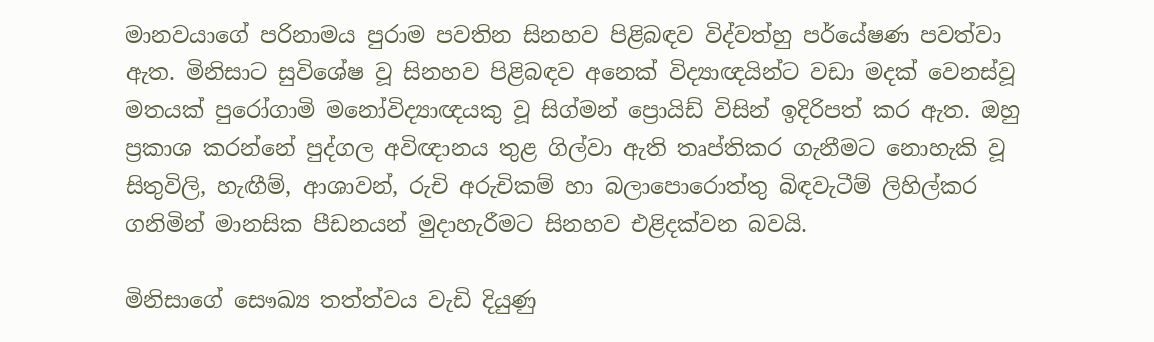මානවයාගේ පරිනාමය පුරාම පවතින සිනහව පිළිබඳව විද්වත්හු පර්යේෂණ පවත්වා ඇත. මිනිසාට සුවිශේෂ වූ සිනහව පිළිබඳව අනෙක් විද්‍යාඥයින්ට වඩා මදක් වෙනස්වූ මතයක් පුරෝගාමි මනෝවිද්‍යාඥයකු වූ සිග්මන් ප්‍රොයිඩ් විසින් ඉදිරිපත් කර ඇත. ඔහු ප්‍රකාශ කරන්නේ පුද්ගල අවිඥානය තුළ ගිල්වා ඇති තෘප්තිකර ගැනීමට නොහැකි වූ සිතුවිලි, හැඟීම්, ආශාවන්, රුචි අරුචිකම් හා බලාපොරොත්තු බිඳවැටීම් ලිහිල්කර ගනිමින් මානසික පීඩනයන් මුදාහැරීමට සිනහව එළිදක්වන බවයි.

මිනිසාගේ සෞඛ්‍ය තත්ත්වය වැඩි දියුණු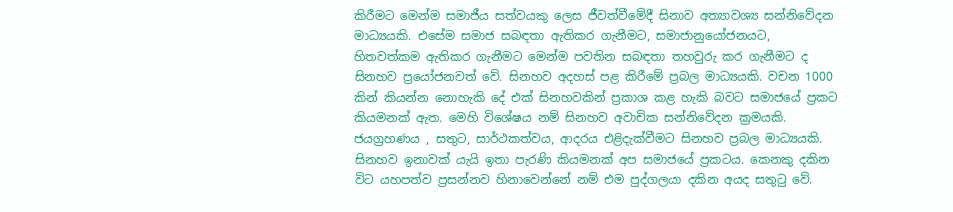කිරීමට මෙන්ම සමාජීය සත්වයකු ලෙස ජීවත්වීමේදී සිනාව අත්‍යාවශ්‍ය සන්නිවේදන මාධ්‍යයකි. එසේම සමාජ සබඳතා ඇතිකර ගැනීමට, සමාජානුයෝජනයට, හිතවත්කම ඇතිකර ගැනීමට මෙන්ම පවතින සබඳතා තහවුරු කර ගැනීමට ද සිනහව ප්‍රයෝජනවත් වේ. සිනහව අදහස් පළ කිරීමේ ප්‍රබල මාධ්‍යයකි. වචන 1000 කින් කියන්න නොහැකි දේ එක් සිනහවකින් ප්‍රකාශ කළ හැකි බවට සමාජයේ ප්‍රකට කියමනක් ඇත. මෙහි විශේෂය නම් සිනහව අවාචික සන්නිවේදන ක්‍රමයකි. ජයග්‍රහණය , සතුට, සාර්ථකත්වය, ආදරය එළිදැක්වීමට සිනහව ප්‍රබල මාධ්‍යයකි. සිනහව ඉනාවක් යැයි ඉතා පැරණි කියමනක් අප සමාජයේ ප්‍රකටය. කෙනකු දකින විට යහපත්ව ප්‍රසන්නව හිනාවෙන්නේ නම් එම පුද්ගලයා දකින අයද සතුටු වේ.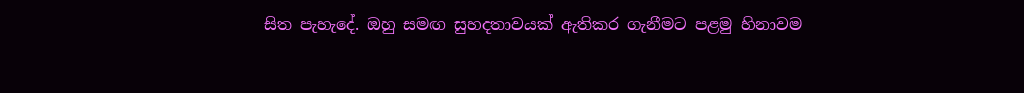සිත පැහැදේ. ඔහු සමඟ සුහදතාවයක් ඇතිකර ගැනීමට පළමු හිනාවම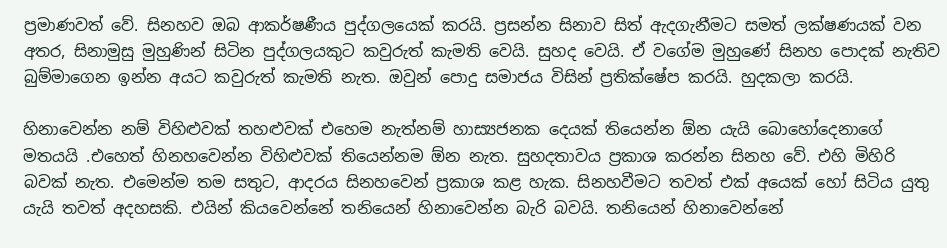ප්‍රමාණවත් වේ. සිනහව ඔබ ආකර්ෂණීය පුද්ගලයෙක් කරයි. ප්‍රසන්න සිනාව සිත් ඇදගැනීමට සමත් ලක්ෂණයක් වන අතර, සිනාමුසු මුහුණින් සිටින පුද්ගලයකුට කවුරුත් කැමති වෙයි. සුහද වෙයි. ඒ වගේම මුහුණේ සිනහ පොදක් නැතිව බුම්මාගෙන ඉන්න අයට කවුරුත් කැමති නැත. ඔවුන් පොදු සමාජය විසින් ප්‍රතික්ෂේප කරයි. හුදකලා කරයි.

හිනාවෙන්න නම් විහිළුවක් තහළුවක් එහෙම නැත්නම් හාස්‍යජනක දෙයක් තියෙන්න ඕන යැයි බොහෝදෙනාගේ මතයයි .එහෙත් හිනහවෙන්න විහිළුවක් තියෙන්නම ඕන නැත. සුහදතාවය ප්‍රකාශ කරන්න සිනහ වේ. එහි මිහිරි බවක් නැත. එමෙන්ම තම සතුට, ආදරය සිනහවෙන් ප්‍රකාශ කළ හැක. සිනහවීමට තවත් එක් අයෙක් හෝ සිටිය යුතු යැයි තවත් අදහසකි. එයින් කියවෙන්නේ තනියෙන් හිනාවෙන්න බැරි බවයි. තනියෙන් හිනාවෙන්නේ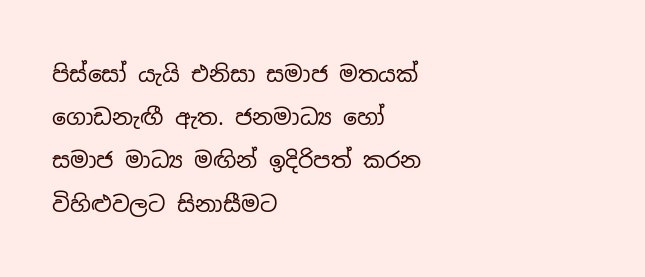පිස්සෝ යැයි එනිසා සමාජ මතයක් ගොඩනැඟී ඇත. ජනමාධ්‍ය හෝ සමාජ මාධ්‍ය මඟින් ඉදිරිපත් කරන විහිළුවලට සිනාසීමට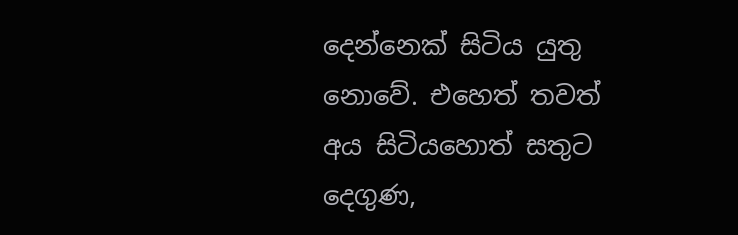දෙන්නෙක් සිටිය යුතු නොවේ. එහෙත් තවත් අය සිටියහොත් සතුට දෙගුණ,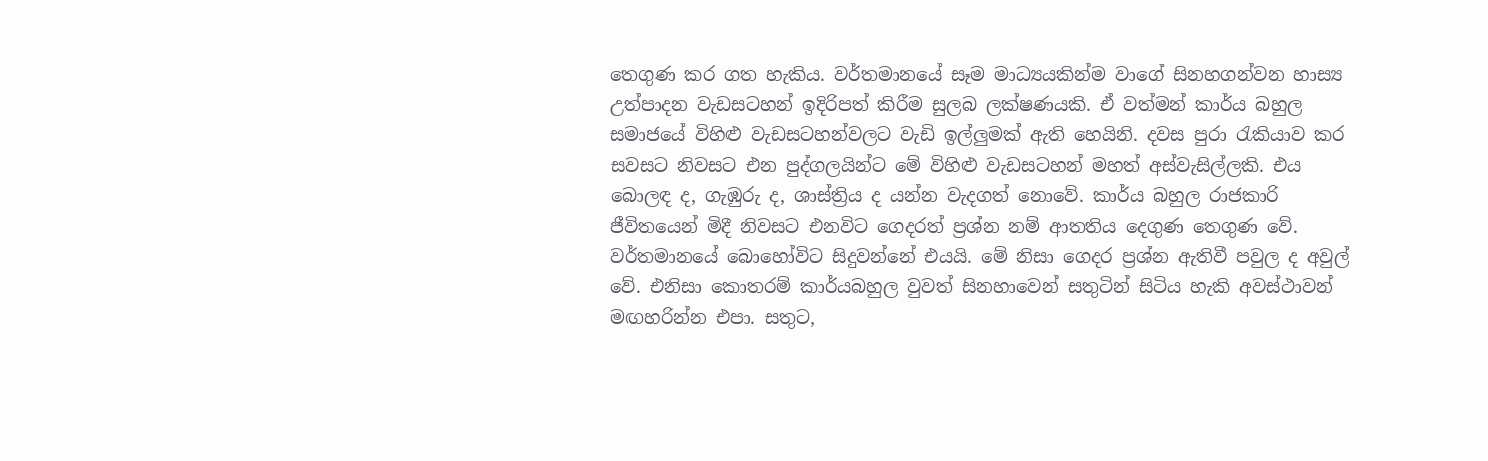තෙගුණ කර ගත හැකිය. වර්තමානයේ සෑම මාධ්‍යයකින්ම වාගේ සිනහගන්වන හාස්‍ය උත්පාදන වැඩසටහන් ඉදිරිපත් කිරීම සුලබ ලක්ෂණයකි. ඒ වත්මන් කාර්ය බහුල සමාජයේ විහිළු වැඩසටහන්වලට වැඩි ඉල්ලුමක් ඇති හෙයිනි. දවස පුරා රැකියාව කර සවසට නිවසට එන පුද්ගලයින්ට මේ විහිළු වැඩසටහන් මහත් අස්වැසිල්ලකි. එය බොලඳ ද, ගැඹුරු ද, ශාස්ත්‍රිය ද යන්න වැදගත් නොවේ. කාර්ය බහුල රාජකාරි ජීවිතයෙන් මිදී නිවසට එනවිට ගෙදරත් ප්‍රශ්න නම් ආතතිය දෙගුණ තෙගුණ වේ. වර්තමානයේ බොහෝවිට සිදුවන්නේ එයයි. මේ නිසා ගෙදර ප්‍රශ්න ඇතිවී පවුල ද අවුල් වේ. එනිසා කොතරම් කාර්යබහුල වුවත් සිනහාවෙන් සතුටින් සිටිය හැකි අවස්ථාවන් මඟහරින්න එපා. සතුට,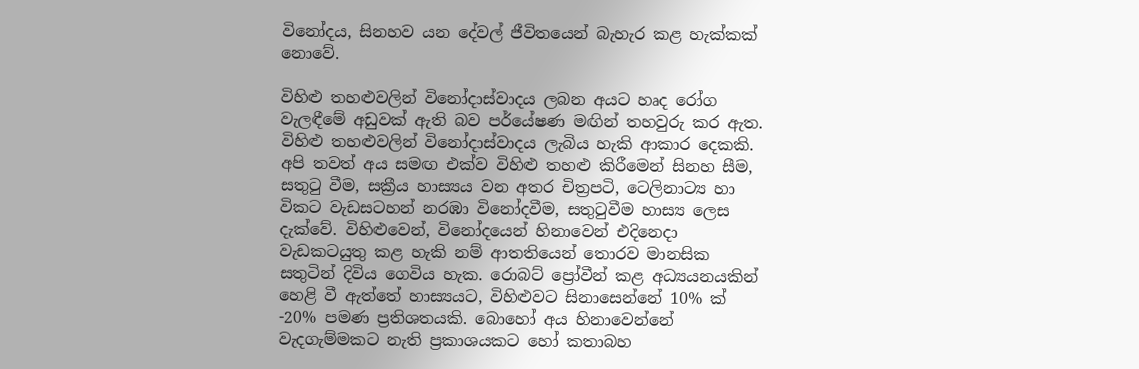විනෝදය, සිනහව යන දේවල් ජීවිතයෙන් බැහැර කළ හැක්කක් නොවේ.

විහිළු තහළුවලින් විනෝදාස්වාදය ලබන අයට හෘද රෝග වැලඳීමේ අඩුවක් ඇති බව පර්යේෂණ මඟින් තහවුරු කර ඇත. විහිළු තහළුවලින් විනෝදාස්වාදය ලැබිය හැකි ආකාර දෙකකි. අපි තවත් අය සමඟ එක්ව විහිළු තහළු කිරීමෙන් සිනහ සීම, සතුටු වීම, සක්‍රීය හාස්‍යය වන අතර චිත්‍රපටි, ටෙලිනාට්‍ය හා විකට වැඩසටහන් නරඹා විනෝදවීම, සතුටුවීම හාස්‍ය ලෙස දැක්වේ. විහිළුවෙන්, විනෝදයෙන් හිනාවෙන් එදිනෙදා වැඩකටයුතු කළ හැකි නම් ආතතියෙන් තොරව මානසික සතුටින් දිවිය ගෙවිය හැක. රොබට් ප්‍රෝවීන් කළ අධ්‍යයනයකින් හෙළි වී ඇත්තේ හාස්‍යයට, විහිළුවට සිනාසෙන්නේ 10% ක් -20% පමණ ප්‍රතිශතයකි. බොහෝ අය හිනාවෙන්නේ වැදගැම්මකට නැති ප්‍රකාශයකට හෝ කතාබහ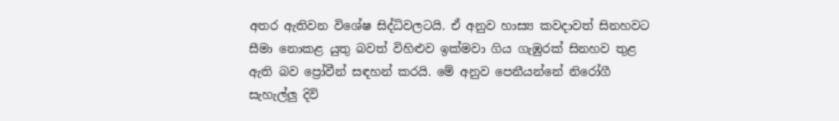අතර ඇතිවන විශේෂ සිද්ධිවලටයි. ඒ අනුව හාස්‍ය කවදාවත් සිනහවට සීමා නොකළ යුතු බවත් විහිළුව ඉක්මවා ගිය ගැඹුරක් සිනහව තුළ ඇති බව ප්‍රෝවීන් සඳහන් කරයි. මේ අනුව පෙනීයන්නේ නිරෝගී සැහැල්ලු දිවි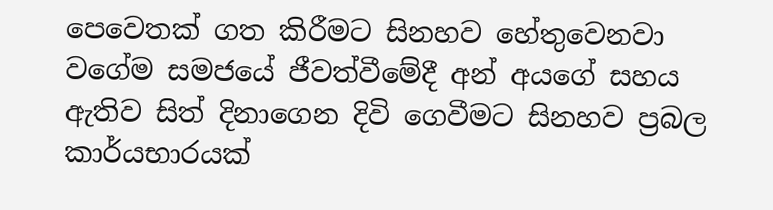පෙවෙතක් ගත කිරීමට සිනහව හේතුවෙනවා වගේම සමජයේ ජීවත්වීමේදී අන් අයගේ සහය ඇතිව සිත් දිනාගෙන දිවි ගෙවීමට සිනහව ප්‍රබල කාර්යභාරයක්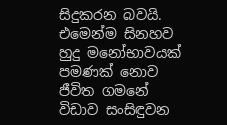සිදුකරන බවයි. එමෙන්ම සිනහව හුදු මනෝභාවයක් පමණක් නොව ජීවිත ගමනේ විඩාව සංසිඳුවන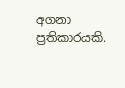අගනා ප්‍රතිකාරයකි.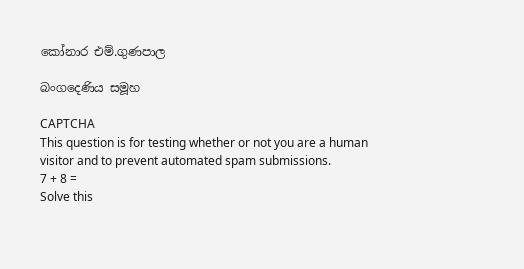කෝනාර එම්.ගුණපාල

බංගදෙණිය සමූහ

CAPTCHA
This question is for testing whether or not you are a human visitor and to prevent automated spam submissions.
7 + 8 =
Solve this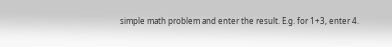simple math problem and enter the result. E.g. for 1+3, enter 4.